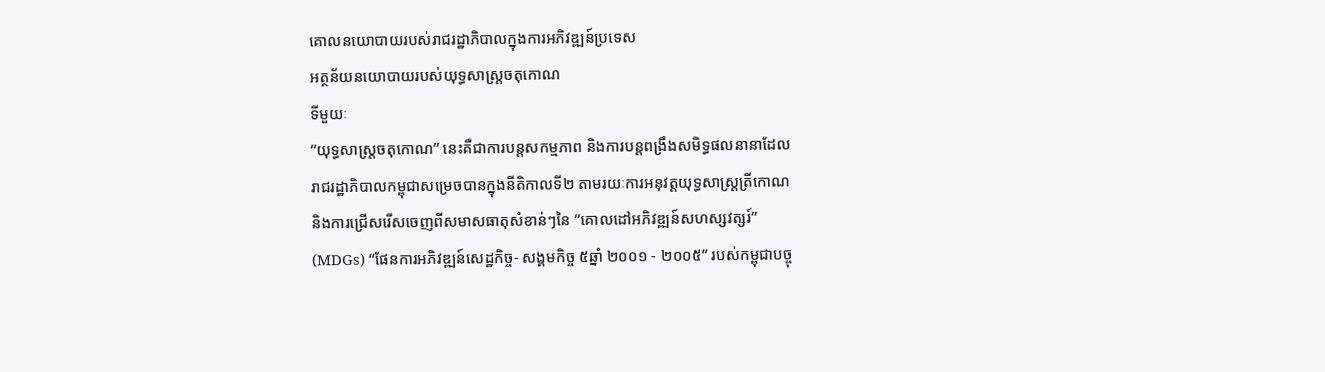គោលនយោបាយរបស់រាជរដ្ឋាភិបាលក្នុងការអភិវឌ្ឍន៍ប្រទេស
អត្ថន័យនយោបាយរបស់យុទ្ធសាស្ដ្រចតុកោណ
ទីមួយៈ
“យុទ្ធសាស្ដ្រចតុកោណ” នេះគឺជាការបន្ដសកម្មភាព និងការបន្ដពង្រឹងសមិទ្ធផលនានាដែល
រាជរដ្ឋាភិបាលកម្ពុជាសម្រេចបានក្នុងនីតិកាលទី២ តាមរយៈការអនុវត្ដយុទ្ធសាស្ដ្រត្រីកោណ
និងការជ្រើសរើសចេញពីសមាសធាតុសំខាន់ៗនៃ “គោលដៅអភិវឌ្ឍន៍សហស្សវត្សរ៍”
(MDGs) “ផែនការអភិវឌ្ឍន៍សេដ្ឋកិច្ច- សង្គមកិច្ច ៥ឆ្នាំ ២០០១ - ២០០៥” របស់កម្ពុជាបច្ចុ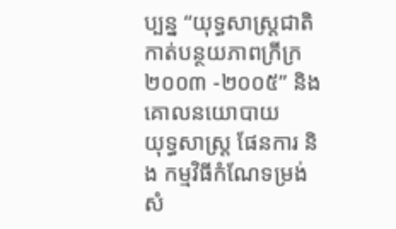ប្បន្ន “យុទ្ធសាស្ដ្រជាតិកាត់បន្ថយភាពក្រីក្រ
២០០៣ -២០០៥” និងគោលនយោបាយ
យុទ្ធសាស្ដ្រ ផែនការ និង កម្មវិធីកំណែទម្រង់សំ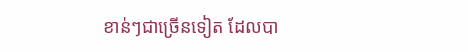ខាន់ៗជាច្រើនទៀត ដែលបា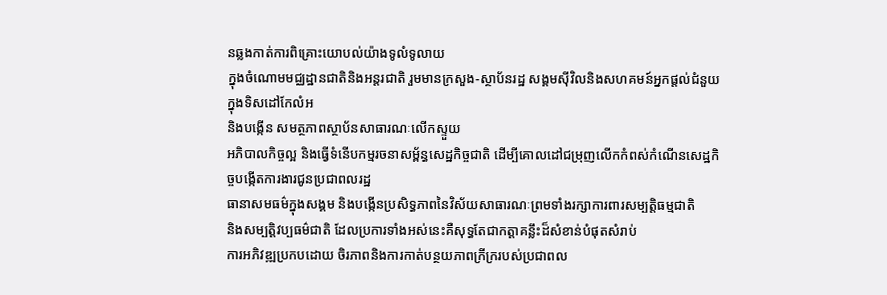នឆ្លងកាត់ការពិគ្រោះយោបល់យ៉ាងទូលំទូលាយ
ក្នុងចំណោមមជ្ឈដ្ឋានជាតិនិងអន្ដរជាតិ រួមមានក្រសួង-ស្ថាប័នរដ្ឋ សង្គមស៊ីវិលនិងសហគមន៍អ្នកផ្ដល់ជំនួយក្នុងទិសដៅកែលំអ
និងបង្កើន សមត្ថភាពស្ថាប័នសាធារណៈលើកស្ទួយ
អភិបាលកិច្ចល្អ និងធ្វើទំនើបកម្មរចនាសម្ព័ន្ធសេដ្ឋកិច្ចជាតិ ដើម្បីគោលដៅជម្រុញលើកកំពស់កំណើនសេដ្ឋកិច្ចបង្កើតការងារជូនប្រជាពលរដ្ឋ
ធានាសមធម៌ក្នុងសង្គម និងបង្កើនប្រសិទ្ធភាពនៃវិស័យសាធារណៈព្រមទាំងរក្សាការពារសម្បត្ដិធម្មជាតិ
និងសម្បត្ដិវប្បធម៌ជាតិ ដែលប្រការទាំងអស់នេះគឺសុទ្ធតែជាកត្ដាគន្លឹះដ៏សំខាន់បំផុតសំរាប់
ការអភិវឌ្ឍប្រកបដោយ ចិរភាពនិងការកាត់បន្ថយភាពក្រីក្ររបស់ប្រជាពល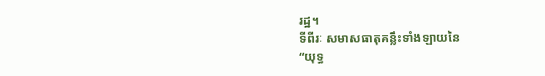រដ្ឋ។
ទីពីរៈ សមាសធាតុគន្លឹះទាំងឡាយនៃ
“យុទ្ធ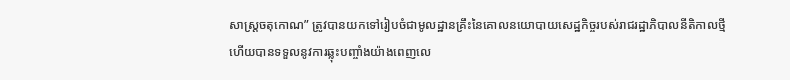សាស្ដ្រចតុកោណ” ត្រូវបានយកទៅរៀបចំជាមូលដ្ឋានគ្រឹះនៃគោលនយោបាយសេដ្ឋកិច្ចរបស់រាជរដ្ឋាភិបាលនីតិកាលថ្មី
ហើយបានទទួលនូវការឆ្លុះបញ្ចាំងយ៉ាងពេញលេ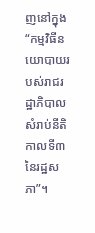ញនៅក្នុង“កម្មវិធីនយោបាយរបស់រាជរដ្ឋាភិបាលសំរាប់នីតិកាលទី៣នៃរដ្ឋសភា”។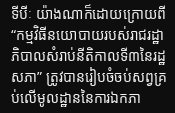ទីបីៈ យ៉ាងណាក៏ដោយក្រោយពី “កម្មវិធីនយោបាយរបស់រាជរដ្ឋាភិបាលសំរាប់នីតិកាលទី៣នៃរដ្ឋសភា” ត្រូវបានរៀបចំចប់សព្វគ្រប់លើមូលដ្ឋាននៃការឯកភា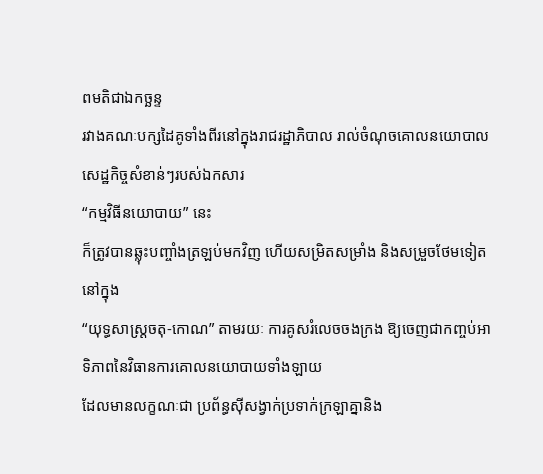ពមតិជាឯកច្ឆន្ទ
រវាងគណៈបក្សដៃគូទាំងពីរនៅក្នុងរាជរដ្ឋាភិបាល រាល់ចំណុចគោលនយោបាលសេដ្ឋកិច្ចសំខាន់ៗរបស់ឯកសារ
“កម្មវិធីនយោបាយ” នេះ
ក៏ត្រូវបានឆ្លុះបញ្ចាំងត្រឡប់មកវិញ ហើយសម្រិតសម្រាំង និងសម្រួចថែមទៀតនៅក្នុង
“យុទ្ធសាស្ដ្រចតុ-កោណ” តាមរយៈ ការគូសរំលេចចងក្រង ឱ្យចេញជាកញ្ចប់អាទិភាពនៃវិធានការគោលនយោបាយទាំងឡាយ
ដែលមានលក្ខណៈជា ប្រព័ន្ធស៊ីសង្វាក់ប្រទាក់ក្រឡាគ្នានិង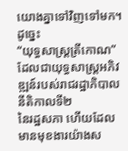យោងគ្នាទៅវិញទៅមក។ ដូច្នេះ
“យុទ្ធសាស្ដ្រត្រីកោណ” ដែលជាយុទ្ធសាស្ដ្រអភិវឌ្ឍន៍របស់រាជរដ្ឋាភិបាលនីតិកាលទី២
នៃរដ្ឋសភា ហើយដែលមានមុខងារយ៉ាងស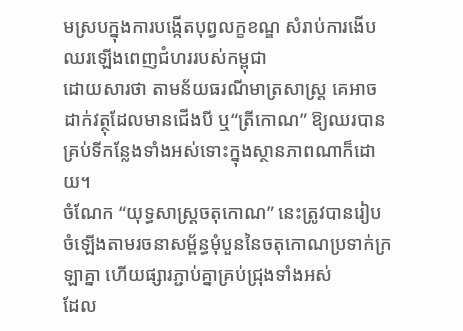មស្របក្នុងការបង្កើតបុព្វលក្ខខណ្ឌ សំរាប់ការងើបឈរឡើងពេញជំហររបស់កម្ពុជា
ដោយសារថា តាមន័យធរណីមាត្រសាស្ដ្រ គេអាចដាក់វត្ថុដែលមានជើងបី ឬ“ត្រីកោណ” ឱ្យឈរបាន គ្រប់ទីកន្លែងទាំងអស់ទោះក្នុងស្ថានភាពណាក៏ដោយ។
ចំណែក “យុទ្ធសាស្ដ្រចតុកោណ” នេះត្រូវបានរៀប
ចំឡើងតាមរចនាសម្ព័ន្ធមុំបួននៃចតុកោណប្រទាក់ក្រឡាគ្នា ហើយផ្សារភ្ជាប់គ្នាគ្រប់ជ្រុងទាំងអស់
ដែល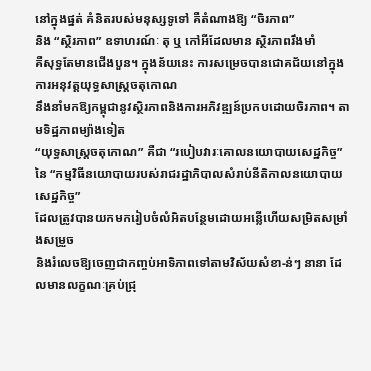នៅក្នុងផ្នត់ គំនិតរបស់មនុស្សទូទៅ គឺតំណាងឱ្យ “ចិរភាព”
និង “ស្ថិរភាព” ឧទាហរណ៍ៈ តុ ឬ កៅអីដែលមាន ស្ថិរភាពរឹងមាំ
គឺសុទ្ធតែមានជើងបួន។ ក្នុងន័យនេះ ការសម្រេចបានជោគជ័យនៅក្នុងការអនុវត្ដយុទ្ធសាស្ត្រចតុកោណ
នឹងនាំមកឱ្យកម្ពុជានូវស្ថិរភាពនិងការអភិវឌ្ឍន៍ប្រកបដោយចិរភាព។ តាមទិដ្ឋភាពម្យ៉ាងទៀត
“យុទ្ធសាស្ដ្រចតុកោណ” គឺជា “របៀបវារៈគោលនយោបាយសេដ្ឋកិច្ច”
នៃ “កម្មវិធីនយោបាយរបស់រាជរដ្ឋាភិបាលសំរាប់នីតិកាលនយោបាយសេដ្ឋកិច្ច”
ដែលត្រូវបានយកមករៀបចំលំអិតបន្ថែមដោយអន្លើហើយសម្រិតសម្រាំងសម្រួច
និងរំលេចឱ្យចេញជាកញ្ចប់អាទិភាពទៅតាមវិស័យសំខា-ន់ៗ នានា ដែលមានលក្ខណៈគ្រប់ជ្រុ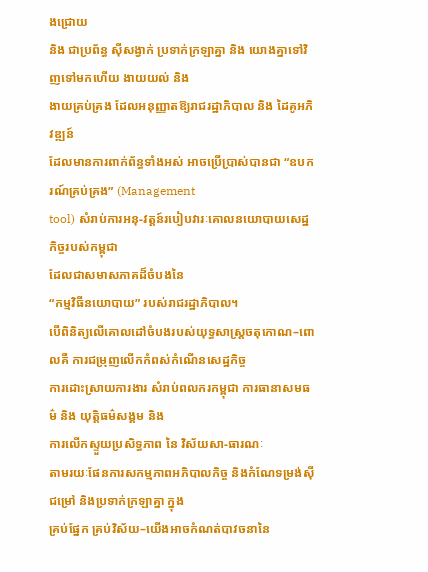ងជ្រោយ
និង ជាប្រព័ន្ធ ស៊ីសង្វាក់ ប្រទាក់ក្រឡាគ្នា និង យោងគ្នាទៅវិញទៅមកហើយ ងាយយល់ និង
ងាយគ្រប់គ្រង ដែលអនុញ្ញាតឱ្យរាជរដ្ឋាភិបាល និង ដៃគូអភិវឌ្ឍន៍
ដែលមានការពាក់ព័ន្ធទាំងអស់ អាចប្រើប្រាស់បានជា “ឧបករណ៍គ្រប់គ្រង” (Management
tool) សំរាប់ការអនុ-វត្ដន៍របៀបវារៈគោលនយោបាយសេដ្ឋកិច្ចរបស់កម្ពុជា
ដែលជាសមាសភាគដ៏ចំបងនៃ
“កម្មវិធីនយោបាយ” របស់រាជរដ្ឋាភិបាល។
បើពិនិត្យលើគោលដៅចំបងរបស់យុទ្ធសាស្រ្តចតុកោណ–ពោលគឺ ការជម្រុញលើកកំពស់កំណើនសេដ្ឋកិច្ច
ការដោះស្រាយការងារ សំរាប់ពលករកម្ពុជា ការធានាសមធម៌ និង យុត្តិធម៌សង្គម និង
ការលើកស្ទួយប្រសិទ្ធភាព នៃ វិស័យសា-ធារណៈ
តាមរយៈផែនការសកម្មភាពអភិបាលកិច្ច និងកំណែទម្រង់ស៊ីជម្រៅ និងប្រទាក់ក្រឡាគ្នា ក្នុង
គ្រប់ផ្នែក គ្រប់វិស័យ–យើងអាចកំណត់បាវចនានៃ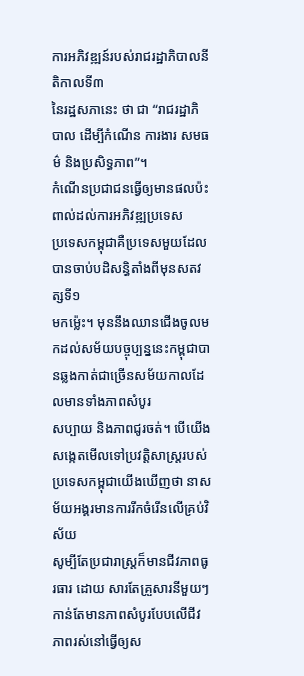ការអភិវឌ្ឍន៍របស់រាជរដ្ឋាភិបាលនីតិកាលទី៣
នៃរដ្ឋសភានេះ ថា ជា “រាជរដ្ឋាភិបាល ដើម្បីកំណើន ការងារ សមធម៌ និងប្រសិទ្ធភាព”។
កំណើនប្រជាជនធ្វើឲ្យមានផលប៉ះពាល់ដល់ការអភិវឌ្ឍប្រទេស
ប្រទេសកម្ពុជាគឺប្រទេសមួយដែលបានចាប់បដិសន្ធិតាំងពីមុនសតវត្សទី១
មកម្ល៉េះ។ មុននឹងឈានជើងចូលមកដល់សម័យបច្ចុប្បន្ននេះកម្ពុជាបានឆ្លងកាត់ជាច្រើនសម័យកាលដែលមានទាំងភាពសំបូរ
សប្បាយ និងភាពជូរចត់។ បើយើងសង្កេតមើលទៅប្រវត្តិសាស្រ្តរបស់ប្រទេសកម្ពុជាយើងឃើញថា នាសម័យអង្គរមានការរីកចំរើនលើគ្រប់វិស័យ
សូម្បីតែប្រជារាស្រ្តក៏មានជីវភាពធូរធារ ដោយ សារតែគ្រួសារនីមួយៗកាន់តែមានភាពសំបូរបែបលើជីវភាពរស់នៅធ្វើឲ្យស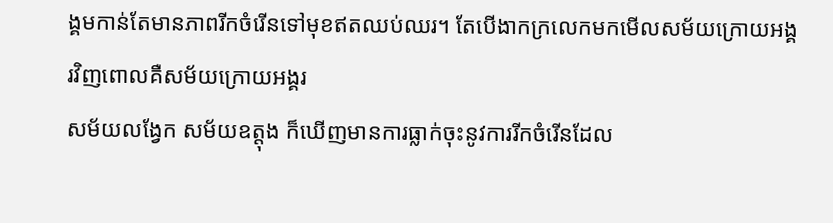ង្គមកាន់តែមានភាពរីកចំរើនទៅមុខឥតឈប់ឈរ។ តែបើងាកក្រលេកមកមើលសម័យក្រោយអង្គរវិញពោលគឺសម័យក្រោយអង្គរ
សម័យលង្វែក សម័យឧត្តុង ក៏ឃើញមានការធ្លាក់ចុះនូវការរីកចំរើនដែល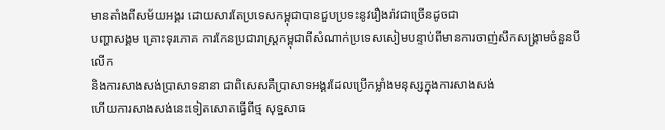មានតាំងពីសម័យអង្គរ ដោយសារតែប្រទេសកម្ពុជាបានជួបប្រទះនូវរឿងរ៉ាវជាច្រើនដូចជា
បញ្ហាសង្គម គ្រោះទុរភោគ ការកែនប្រជារាស្រ្តកម្ពុជាពីសំណាក់ប្រទេសសៀមបន្ទាប់ពីមានការចាញ់សឹកសង្គា្រមចំនួនបីលើក
និងការសាងសង់ប្រាសាទនានា ជាពិសេសគឺប្រាសាទអង្គរដែលប្រើកម្លាំងមនុស្សក្នុងការសាងសង់
ហើយការសាងសង់នេះទៀតសោតធ្វើពីថ្ម សុទ្ឋសាធ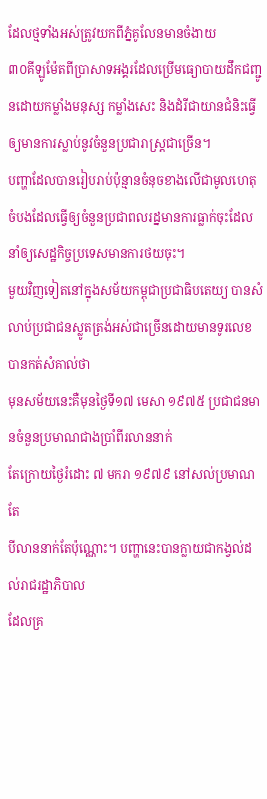ដែលថ្មទាំងអស់ត្រូវយកពីភ្នំគូលែនមានចំងាយ
៣០គីឡូម៉ែតពីប្រាសាទអង្គរដែលប្រើមធ្យោបាយដឹកជញ្ជូនដោយកម្លាំងមនុស្ស កម្លាំងសេះ និងដំរីជាយានជំនិះធ្វើឲ្យមានការស្លាប់នូវចំនួនប្រជារាស្រ្តជាច្រើន។
បញ្ហាដែលបានរៀបរាប់ប៉ុន្មានចំនុចខាងលើជាមូលហេតុចំបងដែលធ្វើឲ្យចំនួនប្រជាពលរដ្នមានការធ្លាក់ចុះដែលនាំឲ្យសេដ្ឋកិច្ចប្រទេសមានការថយចុះ។
មួយវិញទៀតនៅក្នុងសម័យកម្ពុជាប្រជាធិបតេយ្យ បានសំលាប់ប្រជាជនស្លូតត្រង់អស់ជាច្រើនដោយមានទូរលេខបានកត់សំគាល់ថា
មុនសម័យនេះគឺមុនថ្ងៃទី១៧ មេសា ១៩៧៥ ប្រជាជនមានចំនួនប្រមាណជាងប្រាំពីរលាននាក់
តែក្រោយថ្ងៃរំដោះ ៧ មករា ១៩៧៩ នៅសល់ប្រមាណតែ
បីលាននាក់តែប៉ុណ្ណោះ។ បញ្ហានេះបានក្លាយជាកង្វល់ដល់រាជរដ្ឋាភិបាល
ដែលគ្រ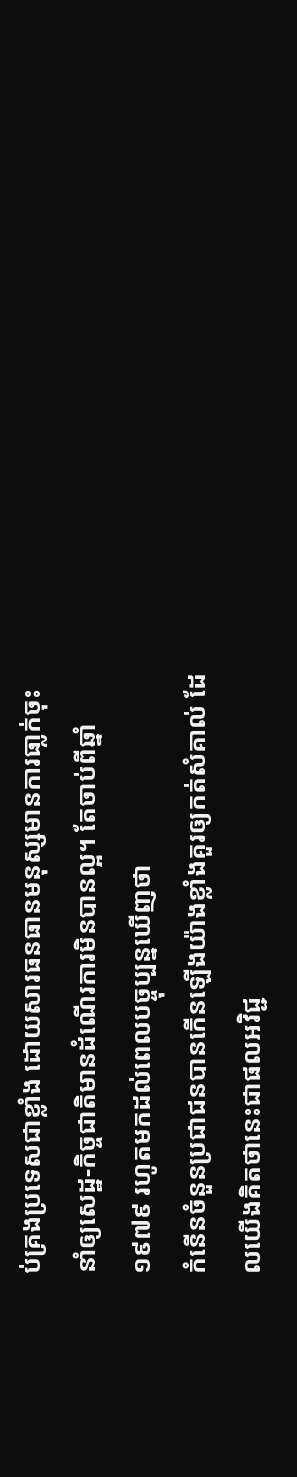ប់គ្រងប្រទេសជាខ្លាំង ដោយសារធនធានមនុស្សមានការធា្លក់ចុះ នាំឲ្យសេដ្ឋ-កិច្ចជាតិមានដំណើរការមិនបានល្អ។ តែចាប់ពីឆ្នាំ ១៩៧៩ រហូតមកដល់ពេលបច្ចុប្បន្នឃើញថា
កំនើនចំនួនប្រជាជនបានកើនឡើងយ៉ាងខ្លាំងគួរឲ្យកត់សំគាល់ ដែលយើងគិតថានេះជាផលអវិជ្ជ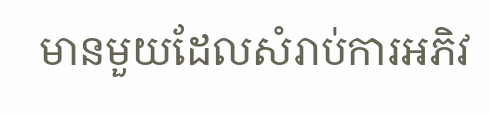មានមួយដែលសំរាប់ការអភិវ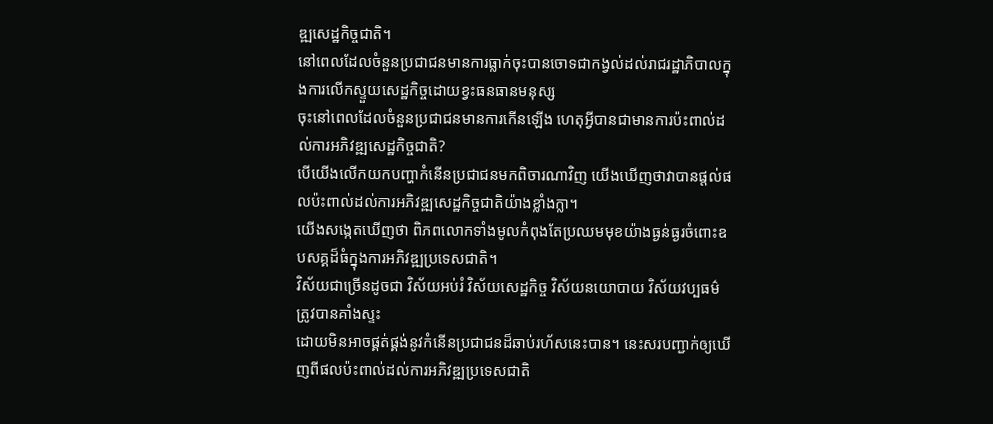ឌ្ឍសេដ្ឋកិច្ចជាតិ។
នៅពេលដែលចំនួនប្រជាជនមានការធ្លាក់ចុះបានចោទជាកង្វល់ដល់រាជរដ្ឋាភិបាលក្នុងការលើកស្ទួយសេដ្ឋកិច្ចដោយខ្វះធនធានមនុស្ស
ចុះនៅពេលដែលចំនួនប្រជាជនមានការកើនឡើង ហេតុអ្វីបានជាមានការប៉ះពាល់ដល់ការអភិវឌ្ឍសេដ្ឋកិច្ចជាតិ?
បើយើងលើកយកបញ្ហាកំនើនប្រជាជនមកពិចារណាវិញ យើងឃើញថាវាបានផ្តល់ផលប៉ះពាល់ដល់ការអភិវឌ្ឍសេដ្ឋកិច្ចជាតិយ៉ាងខ្លាំងក្លា។
យើងសង្កេតឃើញថា ពិភពលោកទាំងមូលកំពុងតែប្រឈមមុខយ៉ាងធ្ងន់ធ្ងរចំពោះឧបសគ្គដ៏ធំក្នុងការអភិវឌ្ឍប្រទេសជាតិ។
វិស័យជាច្រើនដូចជា វិស័យអប់រំ វិស័យសេដ្ឋកិច្ច វិស័យនយោបាយ វិស័យវប្បធម៌ត្រូវបានគាំងស្ទះ
ដោយមិនអាចផ្គត់ផ្គង់នូវកំនើនប្រជាជនដ៏ឆាប់រហ័សនេះបាន។ នេះសរបញ្ជាក់ឲ្យឃើញពីផលប៉ះពាល់ដល់ការអភិវឌ្ឍប្រទេសជាតិ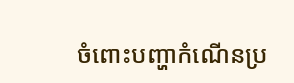ចំពោះបញ្ហាកំណើនប្រ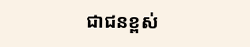ជាជនខ្ពស់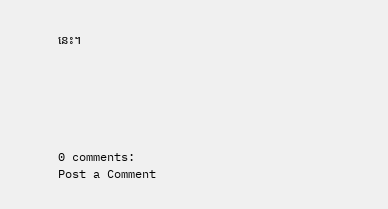នេះ។






0 comments:
Post a Comment